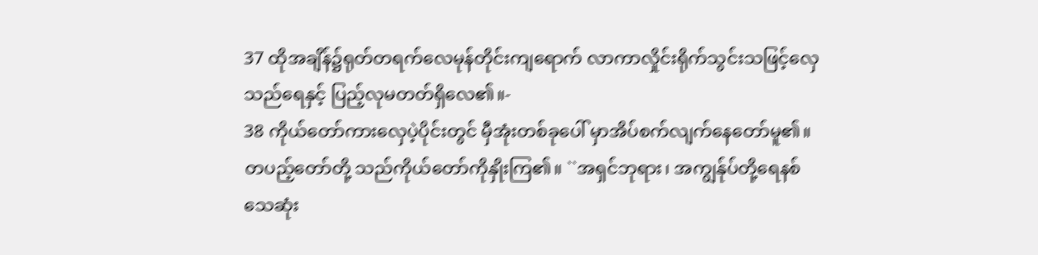37 ထိုအချိန်၌ရုတ်တရက်လေမုန်တိုင်းကျရောက် လာကာလှိုင်းရိုက်သွင်းသဖြင့်လှေသည်ရေနှင့် ပြည့်လုမတတ်ရှိလေ၏။-
38 ကိုယ်တော်ကားလှေပဲ့ပိုင်းတွင် မှီအုံးတစ်ခုပေါ် မှာအိပ်စက်လျက်နေတော်မူ၏။ တပည့်တော်တို့ သည်ကိုယ်တော်ကိုနှိုးကြ၏။ ``အရှင်ဘုရား၊ အကျွန်ုပ်တို့ရေနစ်သေဆုံး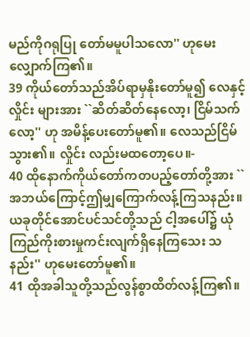မည်ကိုဂရုပြု တော်မမူပါသလော'' ဟုမေးလျှောက်ကြ၏။
39 ကိုယ်တော်သည်အိပ်ရာမှနိုးတော်မူ၍ လေနှင့်လှိုင်း များအား ``ဆိတ်ဆိတ်နေလော့၊ ငြိမ်သက်လော့'' ဟု အမိန့်ပေးတော်မူ၏။ လေသည်ငြိမ်သွား၏။ လှိုင်း လည်းမထတော့ပေ။-
40 ထိုနောက်ကိုယ်တော်ကတပည့်တော်တို့အား ``အဘယ်ကြောင့်ဤမျှကြောက်လန့်ကြသနည်း။ ယခုတိုင်အောင်ပင်သင်တို့သည် ငါ့အပေါ်၌ ယုံကြည်ကိုးစားမှုကင်းလျက်ရှိနေကြသေး သနည်း'' ဟုမေးတော်မူ၏။
41 ထိုအခါသူတို့သည်လွန်စွာထိတ်လန့်ကြ၏။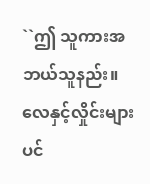``ဤ သူကားအဘယ်သူနည်း။ လေနှင့်လှိုင်းများပင်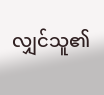လျှင်သူ၏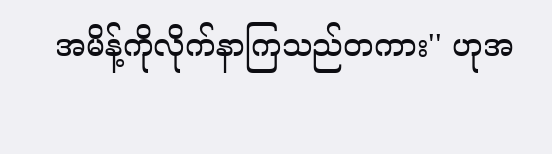အမိန့်ကိုလိုက်နာကြသည်တကား'' ဟုအ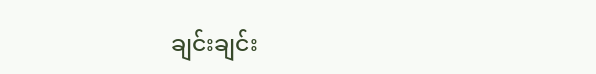ချင်းချင်း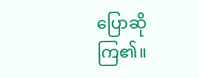ပြောဆိုကြ၏။